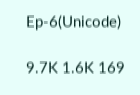Ep-6(Unicode)

9.7K 1.6K 169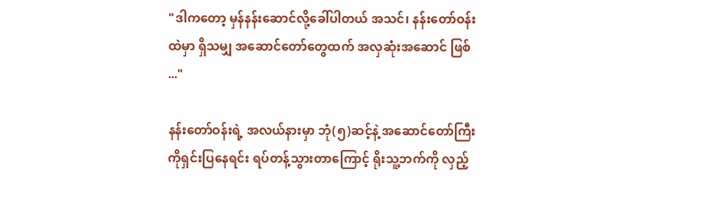"ဒါကတော့ မှန်နန်းဆောင်လို့ခေါ်ပါတယ် အသင်၊ နန်းတော်ဝန်းထဲမှာ ရှိသမျှ အဆောင်တော်တွေထက် အလှဆုံးအဆောင် ဖြစ် ..."

နန်းတော်ဝန်းရဲ့ အလယ်နားမှာ ဘုံ(၅)ဆင့်နဲ့ အဆောင်တော်ကြီးကိုရှင်းပြနေရင်း ရပ်တန့်သွားတာကြောင့် ရိုးသူ့ဘက်ကို လှည့်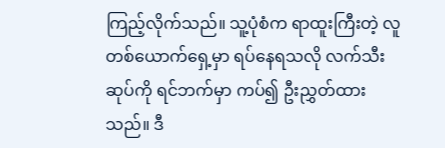ကြည့်လိုက်သည်။ သူ့ပုံစံက ရာထူးကြီးတဲ့ လူတစ်ယောက်ရှေ့မှာ ရပ်နေရသလို လက်သီးဆုပ်ကို ရင်ဘက်မှာ ကပ်၍ ဦးညွှတ်ထားသည်။ ဒီ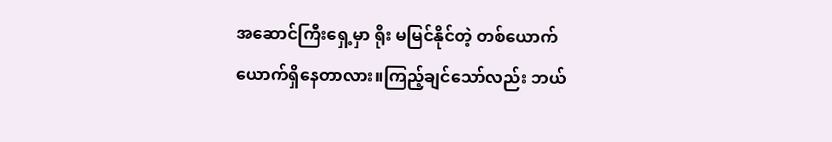အဆောင်ကြီးရှေ့မှာ ရိုး မမြင်နိုင်တဲ့ တစ်ယောက်ယောက်ရှိနေတာလား။ကြည့်ချင်သော်လည်း ဘယ်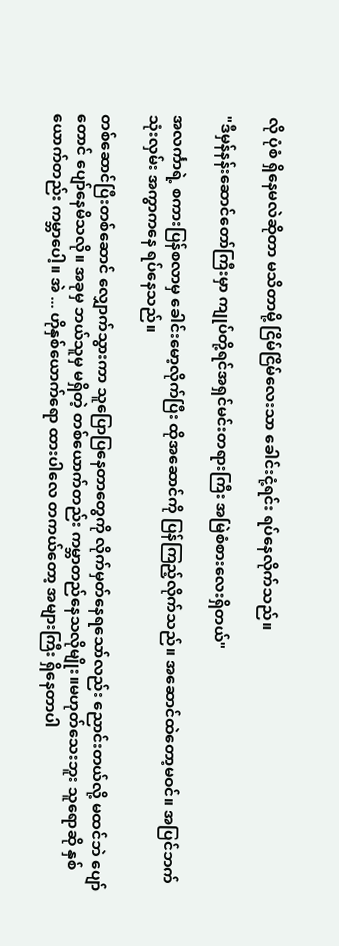လို ပုံစံ ရှိနေမလဲဆိုတာ မသိတာမို့ ငြိမ်ငြိမ်လေးသာ ခေါင်းငုံ့ရင်း ရပ်နေလိုက်သည်။

"ဒီမှန်နန်းဆောင်တော်ကြီးမှာ ကျုပ်တို့ရင်အရှင်မင်းတရားကြီး အမြဲစံစားလေးရှိတယ်"

အလင်္ကာရဲ့ စကားပြန်စလာမှ ခေါင်းမော့လိုက်ပြီး ထိုအဆောင်ကို ပြန်ကြည့်လိုက်သည်။ အဆောင်ထဲတော့မဝင်။ အပြင်ဘက် သုံးလှမ်း အကွာကနေ ရပ်နေသည်။

တစ်ဆောင်ပြီးတစ်ဆောင် လျှောက်သွားကာ သူပြောပြနေတာတွေကို လိုက်မှတ်နေရသော်လည်း ညောင်းတယ်လို့ မထင်ဘဲ ပျော်တောင် ပျော်နေမိသလို။ အခုမှ ဘယ်သူမှ မရှိတဲ့ တစ်ယောက်တည်း ကမ္ဘာတည်နေသလိုမျိုး။မဟုတ်သေးဘူး သူရောဆို နှစ်ယောက်တည်း ကမ္ဘာပေါ့။ အဲ ... ဟိုနှစ်ယောက်ရော ထားပါလေ တကယ်တော့ အများကြီး ရှိနေတာပါ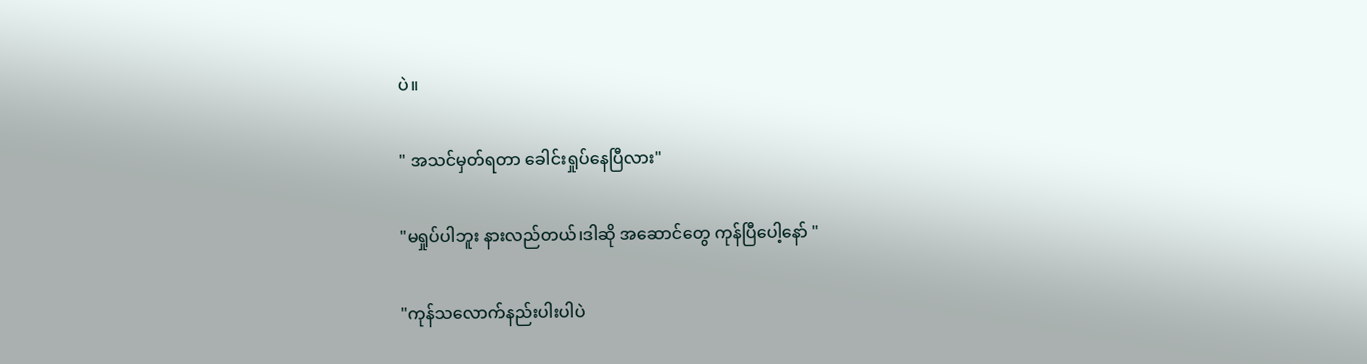ပဲ။

" အသင်မှတ်ရတာ ခေါင်းရှုပ်နေပြီလား"

"မရှုပ်ပါဘူး နားလည်တယ်၊ဒါဆို အဆောင်တွေ ကုန်ပြီပေါ့နော် "

"ကုန်သလောက်နည်းပါးပါပဲ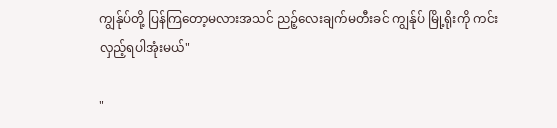ကျွန်ုပ်တို့ ပြန်ကြတော့မလားအသင် ညဉ့်လေးချက်မတီးခင် ကျွန်ုပ် မြို့ရိုးကို ကင်းလှည့်ရပါအုံးမယ်"

"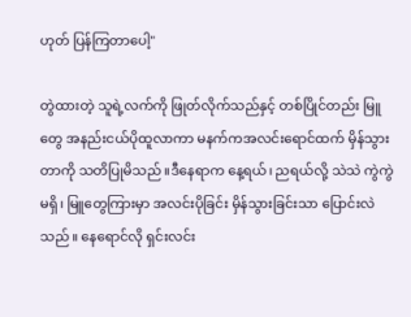ဟုတ် ပြန်ကြတာပေါ့"

တွဲထားတဲ့ သူရဲ့လက်ကို ဖြုတ်လိုက်သည်နှင့် တစ်ပြိုင်တည်း မြူတွေ အနည်းငယ်ပိုထူလာကာ မနက်ကအလင်းရောင်ထက် မှိန်သွားတာကို သတိပြုမိသည်။ဒီနေရာက နေ့ရယ်၊ ညရယ်လို့ သဲသဲ ကွဲကွဲမရှိ၊ မြူတွေကြားမှာ အလင်းပိုခြင်း မှိန်သွားခြင်းသာ ပြောင်းလဲသည်။ နေရောင်လို ရှင်းလင်း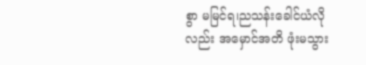စွာ မမြင်ရ၊ညသန်းခေါင်ယံလိုလည်း အမှောင်အတိ ဖုံးမသွား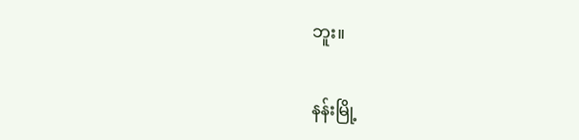ဘူး။

နန်းမြို့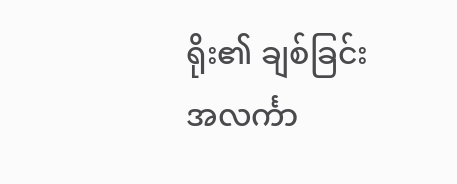ရိုး၏ ချစ်ခြင်းအလင်္ကာ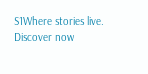S1Where stories live. Discover now